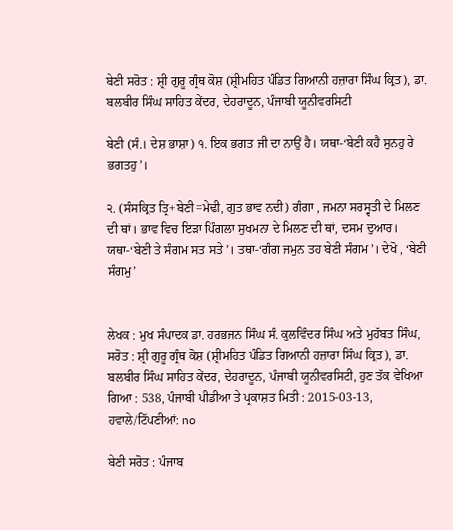ਬੇਣੀ ਸਰੋਤ : ਸ਼੍ਰੀ ਗੁਰੂ ਗ੍ਰੰਥ ਕੋਸ਼ (ਸ਼੍ਰੀਮਹਿਤ ਪੰਡਿਤ ਗਿਆਨੀ ਹਜ਼ਾਰਾ ਸਿੰਘ ਕ੍ਰਿਤ), ਡਾ. ਬਲਬੀਰ ਸਿੰਘ ਸਾਹਿਤ ਕੇਂਦਰ, ਦੇਹਰਾਦੂਨ, ਪੰਜਾਬੀ ਯੂਨੀਵਰਸਿਟੀ

ਬੇਣੀ (ਸੰ.। ਦੇਸ਼ ਭਾਸ਼ਾ) ੧. ਇਕ ਭਗਤ ਜੀ ਦਾ ਨਾਉਂ ਹੈ। ਯਥਾ-‘ਬੇਣੀ ਕਹੈ ਸੁਨਹੁ ਰੇ ਭਗਤਹੁ’।

੨. (ਸੰਸਕ੍ਰਿਤ ਤ੍ਰਿ+ਬੇਣੀ=ਮੇਢੀ, ਗੁਤ ਭਾਵ ਨਦੀ) ਗੰਗਾ , ਜਮਨਾ ਸਰਸ੍ਵਤੀ ਦੇ ਮਿਲਣ ਦੀ ਥਾਂ। ਭਾਵ ਵਿਚ ਇੜਾ ਪਿੰਗਲਾ ਸੁਖਮਨਾ ਦੇ ਮਿਲਣ ਦੀ ਥਾਂ, ਦਸਮ ਦੁਆਰ। ਯਥਾ-‘ਬੇਣੀ ਤੇ ਸੰਗਮ ਸਤ ਸਤੇ’। ਤਥਾ-‘ਗੰਗ ਜਮੁਨ ਤਹ ਬੇਣੀ ਸੰਗਮ’। ਦੇਖੋ , ‘ਬੇਣੀ ਸੰਗਮੁ’


ਲੇਖਕ : ਮੁਖ ਸੰਪਾਦਕ ਡਾ. ਹਰਭਜਨ ਸਿੰਘ ਸੰ. ਕੁਲਵਿੰਦਰ ਸਿੰਘ ਅਤੇ ਮੁਹੱਬਤ ਸਿੰਘ,
ਸਰੋਤ : ਸ਼੍ਰੀ ਗੁਰੂ ਗ੍ਰੰਥ ਕੋਸ਼ (ਸ਼੍ਰੀਮਹਿਤ ਪੰਡਿਤ ਗਿਆਨੀ ਹਜ਼ਾਰਾ ਸਿੰਘ ਕ੍ਰਿਤ), ਡਾ. ਬਲਬੀਰ ਸਿੰਘ ਸਾਹਿਤ ਕੇਂਦਰ, ਦੇਹਰਾਦੂਨ, ਪੰਜਾਬੀ ਯੂਨੀਵਰਸਿਟੀ, ਹੁਣ ਤੱਕ ਵੇਖਿਆ ਗਿਆ : 538, ਪੰਜਾਬੀ ਪੀਡੀਆ ਤੇ ਪ੍ਰਕਾਸ਼ਤ ਮਿਤੀ : 2015-03-13, ਹਵਾਲੇ/ਟਿੱਪਣੀਆਂ: no

ਬੇਣੀ ਸਰੋਤ : ਪੰਜਾਬ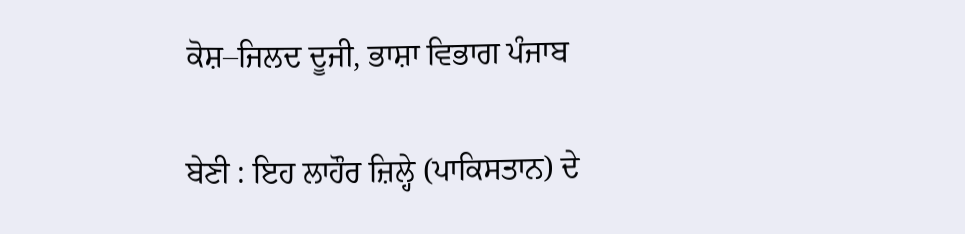ਕੋਸ਼–ਜਿਲਦ ਦੂਜੀ, ਭਾਸ਼ਾ ਵਿਭਾਗ ਪੰਜਾਬ

ਬੇਣੀ : ਇਹ ਲਾਹੌਰ ਜ਼ਿਲ੍ਹੇ (ਪਾਕਿਸਤਾਨ) ਦੇ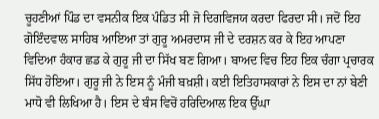ਚੂਹਣੀਆਂ ਪਿੰਡ ਦਾ ਵਸਨੀਕ ਇਕ ਪੰਡਿਤ ਸੀ ਜੋ ਦਿਗਵਿਜਯ ਕਰਦਾ ਫਿਰਦਾ ਸੀ। ਜਦੋਂ ਇਹ ਗੋਇੰਦਵਾਲ ਸਾਹਿਬ ਆਇਆ ਤਾਂ ਗੁਰੂ ਅਮਰਦਾਸ ਜੀ ਦੇ ਦਰਸ਼ਨ ਕਰ ਕੇ ਇਹ ਆਪਣਾ ਵਿਦਿਆ ਹੰਕਾਰ ਛਡ ਕੇ ਗੁਰੂ ਜੀ ਦਾ ਸਿੱਖ ਬਣ ਗਿਆ। ਬਾਅਦ ਵਿਚ ਇਹ ਇਕ ਚੰਗਾ ਪ੍ਰਚਾਰਕ ਸਿੱਧ ਹੋਇਆ। ਗੁਰੂ ਜੀ ਨੇ ਇਸ ਨੂੰ ਮੰਜੀ ਬਖ਼ਸ਼ੀ। ਕਈ ਇਤਿਹਾਸਕਾਰਾਂ ਨੇ ਇਸ ਦਾ ਨਾਂ ਬੇਣੀ ਮਾਧੋ ਵੀ ਲਿਖਿਆ ਹੈ। ਇਸ ਦੇ ਬੰਸ ਵਿਚੋਂ ਹਰਿਦਿਆਲ ਇਕ ਉੱਘਾ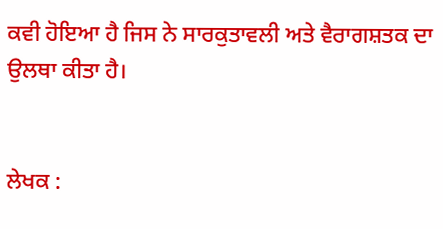ਕਵੀ ਹੋਇਆ ਹੈ ਜਿਸ ਨੇ ਸਾਰਕੁਤਾਵਲੀ ਅਤੇ ਵੈਰਾਗਸ਼ਤਕ ਦਾ ਉਲਥਾ ਕੀਤਾ ਹੈ।


ਲੇਖਕ :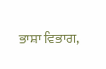ਭਾਸ਼ਾ ਵਿਭਾਗ,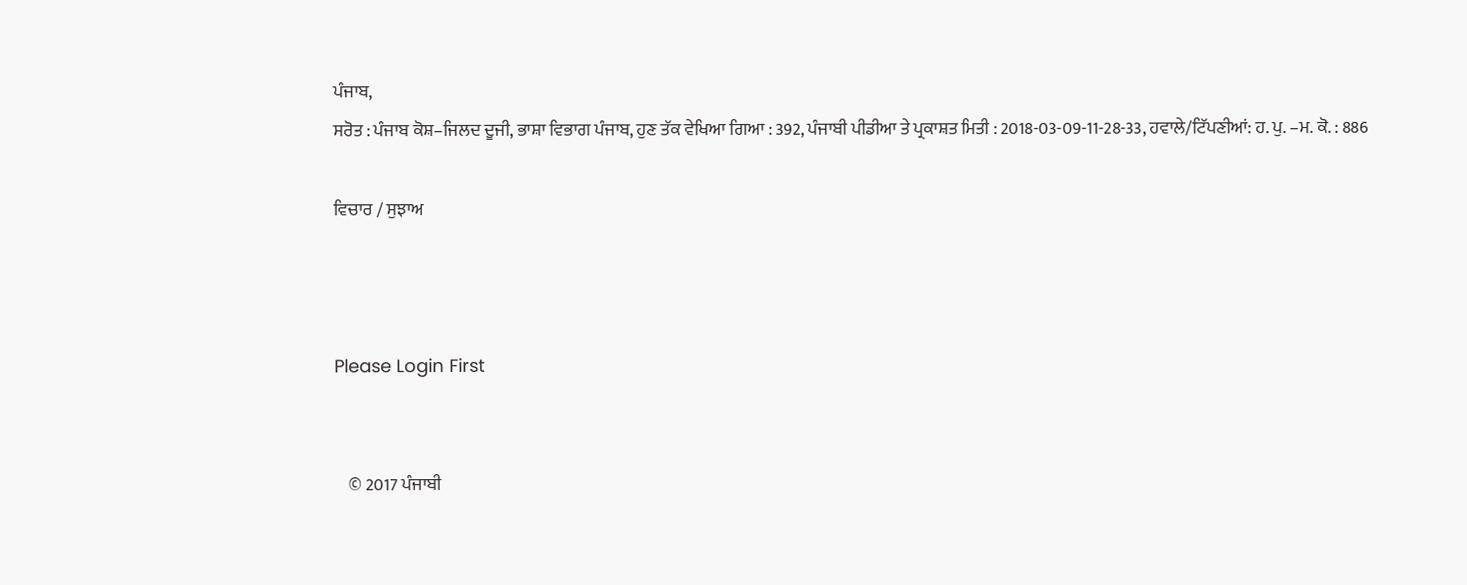ਪੰਜਾਬ,
ਸਰੋਤ : ਪੰਜਾਬ ਕੋਸ਼–ਜਿਲਦ ਦੂਜੀ, ਭਾਸ਼ਾ ਵਿਭਾਗ ਪੰਜਾਬ, ਹੁਣ ਤੱਕ ਵੇਖਿਆ ਗਿਆ : 392, ਪੰਜਾਬੀ ਪੀਡੀਆ ਤੇ ਪ੍ਰਕਾਸ਼ਤ ਮਿਤੀ : 2018-03-09-11-28-33, ਹਵਾਲੇ/ਟਿੱਪਣੀਆਂ: ਹ. ਪੁ. –ਮ. ਕੋ. : 886

ਵਿਚਾਰ / ਸੁਝਾਅ



Please Login First


    © 2017 ਪੰਜਾਬੀ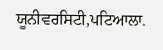ਯੂਨੀਵਰਸਿਟੀ,ਪਟਿਆਲਾ.